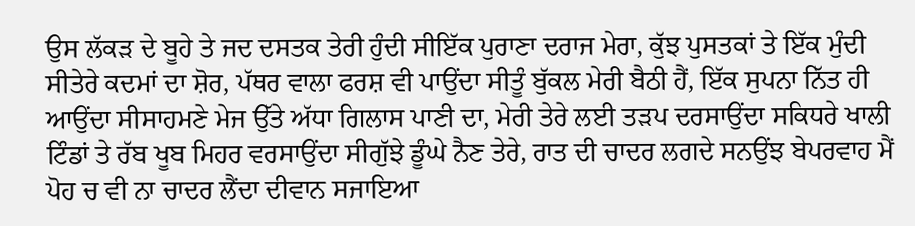ਉਸ ਲੱਕੜ ਦੇ ਬੂਹੇ ਤੇ ਜਦ ਦਸਤਕ ਤੇਰੀ ਹੁੰਦੀ ਸੀਇੱਕ ਪੁਰਾਣਾ ਦਰਾਜ ਮੇਰਾ, ਕੁੱਝ ਪੁਸਤਕਾਂ ਤੇ ਇੱਕ ਮੁੰਦੀ ਸੀਤੇਰੇ ਕਦਮਾਂ ਦਾ ਸ਼ੋਰ, ਪੱਥਰ ਵਾਲਾ ਫਰਸ਼ ਵੀ ਪਾਉਂਦਾ ਸੀਤੂੰ ਬੁੱਕਲ ਮੇਰੀ ਬੈਠੀ ਹੈਂ, ਇੱਕ ਸੁਪਨਾ ਨਿੱਤ ਹੀ ਆਉਂਦਾ ਸੀਸਾਹਮਣੇ ਮੇਜ ਉੱਤੇ ਅੱਧਾ ਗਿਲਾਸ ਪਾਣੀ ਦਾ, ਮੇਰੀ ਤੇਰੇ ਲਈ ਤੜਪ ਦਰਸਾਉਂਦਾ ਸਕਿਧਰੇ ਖਾਲੀ ਟਿੰਡਾਂ ਤੇ ਰੱਬ ਖੂਬ ਮਿਹਰ ਵਰਸਾਉਂਦਾ ਸੀਗੁੱਝੇ ਡੂੰਘੇ ਨੈਣ ਤੇਰੇ, ਰਾਤ ਦੀ ਚਾਦਰ ਲਗਦੇ ਸਨਉਂਝ ਬੇਪਰਵਾਹ ਮੈਂ ਪੋਹ ਚ ਵੀ ਨਾ ਚਾਦਰ ਲੈਂਦਾ ਦੀਵਾਨ ਸਜਾਇਆ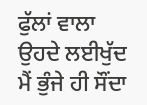ਫੁੱਲਾਂ ਵਾਲਾ ਉਹਦੇ ਲਈਖੁੱਦ ਮੈਂ ਭੁੰਜੇ ਹੀ ਸੌਂਦਾ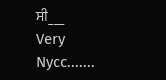ਸੀ___
Very Nycc.......